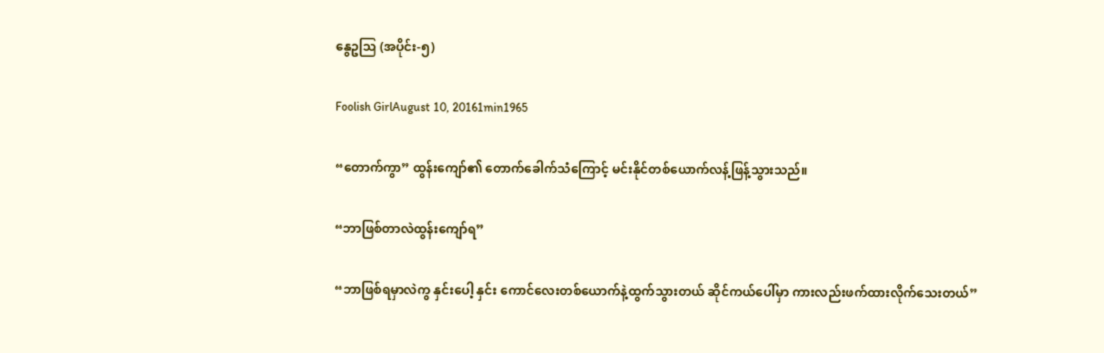နွေဥဩ (အပိုင်း-၅)

Foolish GirlAugust 10, 20161min1965

“တောက်ကွာ” ထွန်းကျော်၏ တောက်ခေါက်သံကြောင့် မင်းနိုင်တစ်ယောက်လန့်ဖြန့်သွားသည်။

“ဘာဖြစ်တာလဲထွန်းကျော်ရ”

“ဘာဖြစ်ရမှာလဲကွ နှင်းပေါ့ နှင်း ကောင်လေးတစ်ယောက်နဲ့ထွက်သွားတယ် ဆိုင်ကယ်ပေါ်မှာ ကားလည်းဖက်ထားလိုက်သေးတယ်”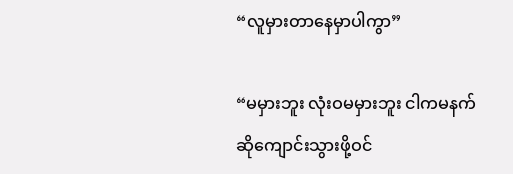“လူမှားတာနေမှာပါကွာ”

“မမှားဘူး လုံးဝမမှားဘူး ငါကမနက်ဆိုကျောင်းသွားဖို့ဝင်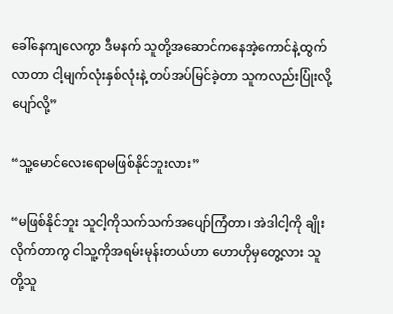ခေါ်နေကျလေကွာ ဒီမနက် သူတို့အဆောင်ကနေအဲ့ကောင်နဲ့ထွက်လာတာ ငါ့မျက်လုံးနှစ်လုံးနဲ့ တပ်အပ်မြင်ခဲ့တာ သူကလည်းပြုံးလို့ပျော်လို့”

“သူ့မောင်လေးရောမဖြစ်နိုင်ဘူးလား”

“မဖြစ်နိုင်ဘူး သူငါ့ကိုသက်သက်အပျော်ကြံတာ၊ အဲဒါငါ့ကို ချိုးလိုက်တာကွ ငါသူ့ကိုအရမ်းမုန်းတယ်ဟာ ဟောဟိုမှတွေ့လား သူတို့သူ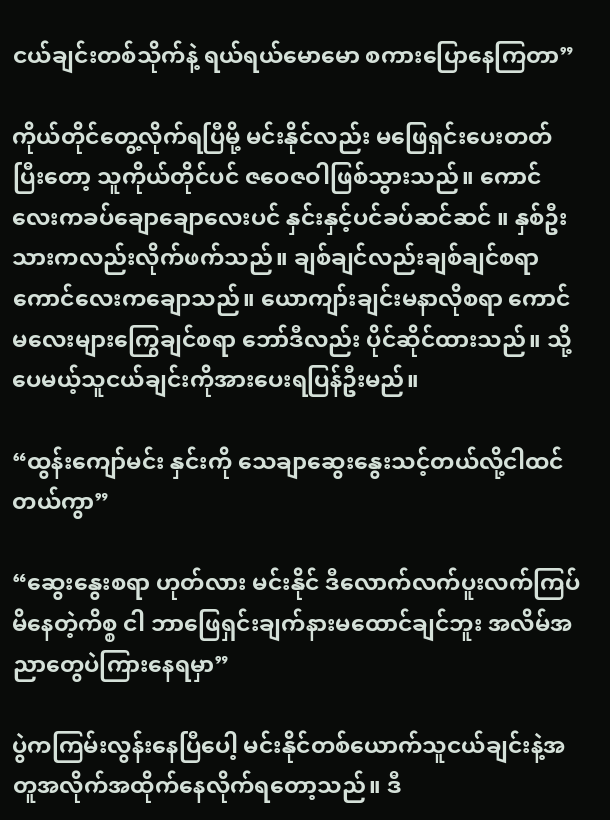ငယ်ချင်းတစ်သိုက်နဲ့ ရယ်ရယ်မောမော စကားပြောနေကြတာ”

ကိုယ်တိုင်တွေ့လိုက်ရပြီမို့ မင်းနိုင်လည်း မဖြေရှင်းပေးတတ် ပြီးတော့ သူကိုယ်တိုင်ပင် ဇဝေဇဝါဖြစ်သွားသည်။ ကောင်လေးကခပ်ချောချောလေးပင် နှင်းနှင့်ပင်ခပ်ဆင်ဆင် ။ နှစ်ဦးသားကလည်းလိုက်ဖက်သည်။ ချစ်ချင်လည်းချစ်ချင်စရာ ကောင်လေးကချောသည်။ ယောကျာ်းချင်းမနာလိုစရာ ကောင်မလေးများကြွေချင်စရာ ဘော်ဒီလည်း ပိုင်ဆိုင်ထားသည်။ သို့ပေမယ့်သူငယ်ချင်းကိုအားပေးရပြန်ဦးမည်။

“ထွန်းကျော်မင်း နှင်းကို သေချာဆွေးနွေးသင့်တယ်လို့ငါထင်တယ်ကွာ”

“ဆွေးနွေးစရာ ဟုတ်လား မင်းနိုင် ဒီလောက်လက်ပူးလက်ကြပ်မိနေတဲ့ကိစ္စ ငါ ဘာဖြေရှင်းချက်နားမထောင်ချင်ဘူး အလိမ်အညာတွေပဲကြားနေရမှာ”

ပွဲကကြမ်းလွန်းနေပြီပေါ့ မင်းနိုင်တစ်ယောက်သူငယ်ချင်းနဲ့အတူအလိုက်အထိုက်နေလိုက်ရတော့သည်။ ဒီ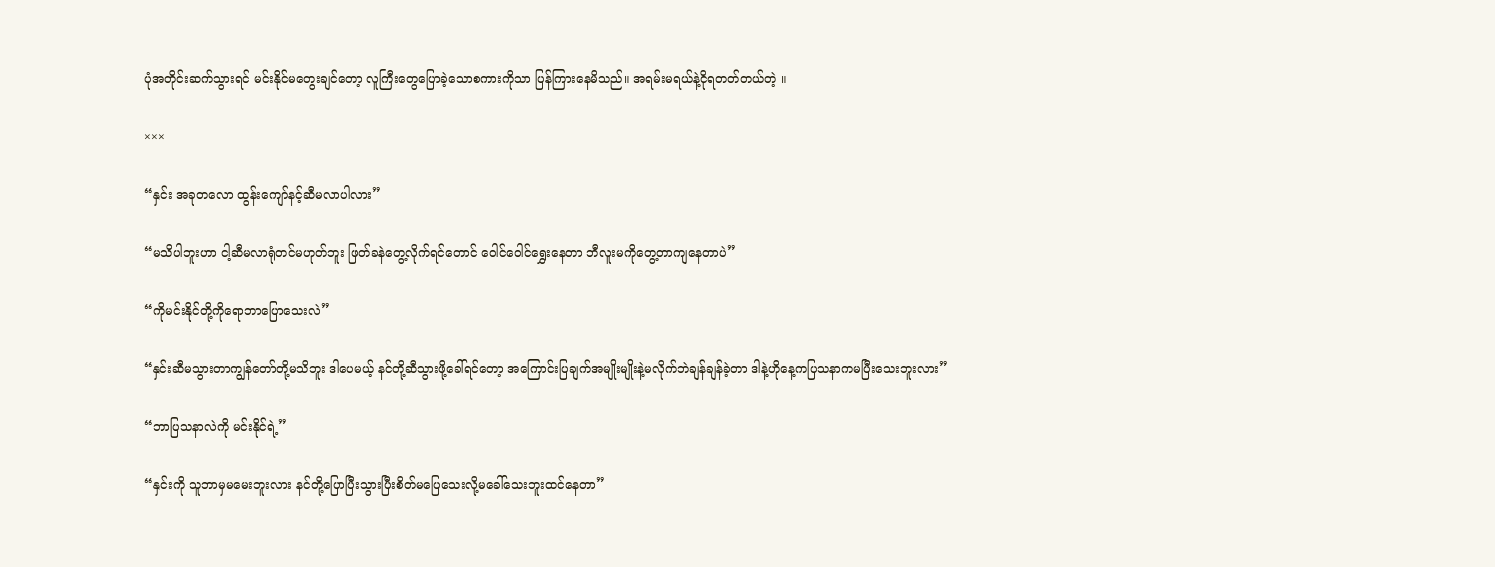ပုံအတိုင်းဆက်သွားရင် မင်းနိုင်မတွေးချင်တော့ လူကြီးတွေပြောခဲ့သောစကားကိုသာ ပြန်ကြားနေမိသည်။ အရမ်းမရယ်နဲ့ငိုရတတ်တယ်တဲ့ ။

×××

“နှင်း အခုတလော ထွန်းကျော်နင့်ဆီမလာပါလား”

“မသိပါဘူးဟာ ငါ့ဆီမလာရုံတင်မဟုတ်ဘူး ဖြတ်ခနဲတွေ့လိုက်ရင်တောင် ဝေါင်ဝေါင်ရွှေးနေတာ ဘီလူးမကိုတွေ့တာကျနေတာပဲ”

“ကိုမင်းနိုင်တို့ကိုရောဘာပြောသေးလဲ”

“နှင်းဆီမသွားတာကျွန်တော်တို့မသိဘူး ဒါပေမယ့် နင်တို့ဆီသွားဖို့ခေါ်ရင်တော့ အကြောင်းပြချက်အမျိုးမျိုးနဲ့မလိုက်ဘဲချန်ချန်ခဲ့တာ ဒါနဲ့ဟိုနေ့ကပြသနာကမပြီးသေးဘူးလား”

“ဘာပြသနာလဲကို မင်းနိုင်ရဲ့”

“နှင်းကို သူဘာမှမမေးဘူးလား နင်တို့ပြောပြီးသွားပြီးစိတ်မပြေသေးလို့မခေါ်သေးဘူးထင်နေတာ”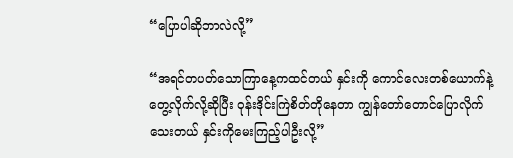“ပြောပါဆိုဘာလဲလို့”

“အရင်တပတ်သောကြာနေ့ကထင်တယ် နှင်းကို ကောင်လေးတစ်ယောက်နဲ့တွေ့လိုက်လို့ဆိုပြီး ဝုန်းဒိုင်းကြဲစိတ်တိုနေတာ ကျွန်တော်တောင်ပြောလိုက်သေးတယ် နှင်းကိုမေးကြည့်ပါဦးလို့”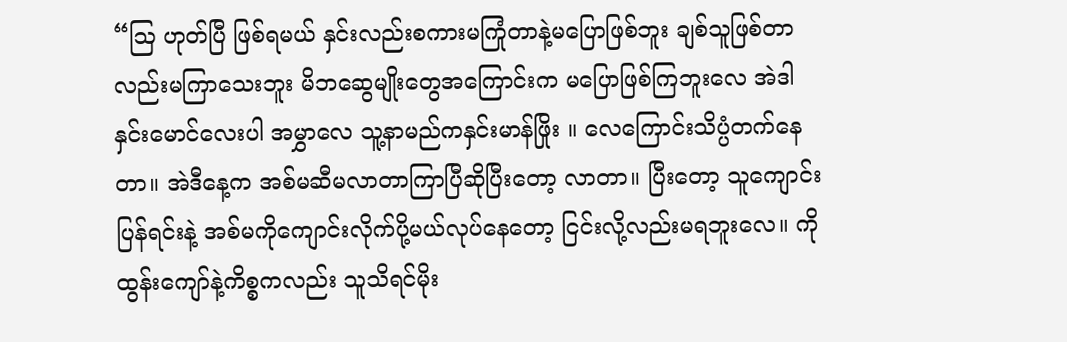“ဩ ဟုတ်ပြီ ဖြစ်ရမယ် နှင်းလည်းစကားမကြုံတာနဲ့မပြောဖြစ်ဘူး ချစ်သူဖြစ်တာလည်းမကြာသေးဘူး မိဘဆွေမျိုးတွေအကြောင်းက မပြောဖြစ်ကြဘူးလေ အဲဒါ နှင်းမောင်လေးပါ အမွှာလေ သူ့နာမည်ကနှင်းမာန်ဖြိုး ။ လေကြောင်းသိပ္ပံတက်နေတာ။ အဲဒီနေ့က အစ်မဆီမလာတာကြာပြီဆိုပြီးတော့ လာတာ။ ပြီးတော့ သူကျောင်းပြန်ရင်းနဲ့ အစ်မကိုကျောင်းလိုက်ပို့မယ်လုပ်နေတော့ ငြင်းလို့လည်းမရဘူးလေ။ ကိုထွန်းကျော်နဲ့ကိစ္စကလည်း သူသိရင်မိုး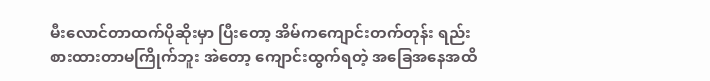မီးလောင်တာထက်ပိုဆိုးမှာ ပြီးတော့ အိမ်ကကျောင်းတက်တုန်း ရည်းစားထားတာမကြိုက်ဘူး အဲတော့ ကျောင်းထွက်ရတဲ့ အခြေအနေအထိ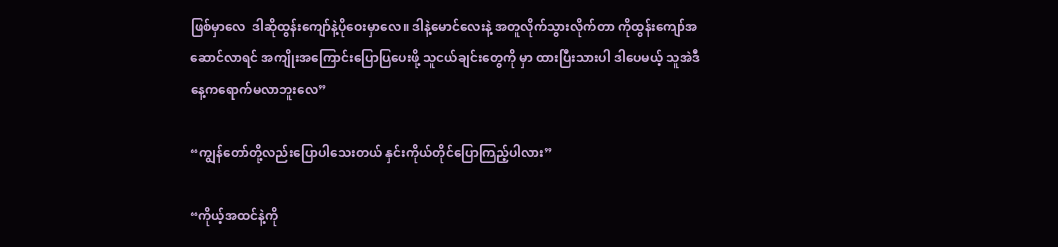ဖြစ်မှာလေ  ဒါဆိုထွန်းကျော်နဲ့ပိုဝေးမှာလေ။ ဒါနဲ့မောင်လေးနဲ့ အတူလိုက်သွားလိုက်တာ ကိုထွန်းကျော်အဆောင်လာရင် အကျိုးအကြောင်းပြောပြပေးဖို့ သူငယ်ချင်းတွေကို မှာ ထားပြီးသားပါ ဒါပေမယ့် သူအဲဒီနေ့ကရောက်မလာဘူးလေ”

“ကျွန်တော်တို့လည်းပြောပါသေးတယ် နှင်းကိုယ်တိုင်ပြောကြည့်ပါလား”

“ကိုယ့်အထင်နဲ့ကို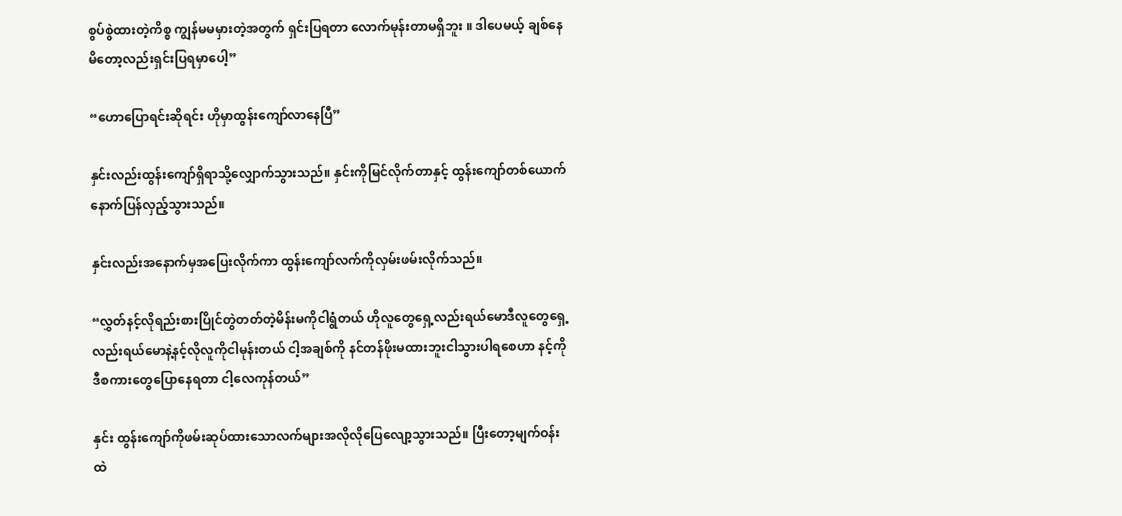စွပ်စွဲထားတဲ့ကိစ္စ ကျွန်မမမှားတဲ့အတွက် ရှင်းပြရတာ လောက်မုန်းတာမရှိဘူး ။ ဒါပေမယ့် ချစ်နေမိတော့လည်းရှင်းပြရမှာပေါ့”

“ဟောပြောရင်းဆိုရင်း ဟိုမှာထွန်းကျော်လာနေပြီ”

နှင်းလည်းထွန်းကျော်ရှိရာသို့လျှောက်သွားသည်။ နှင်းကိုမြင်လိုက်တာနှင့် ထွန်းကျော်တစ်ယောက် နောက်ပြန်လှည့်သွားသည်။

နှင်းလည်းအနောက်မှအပြေးလိုက်ကာ ထွန်းကျော်လက်ကိုလှမ်းဖမ်းလိုက်သည်။

“လွှတ်နင့်လိုရည်းစားပြိုင်တွဲတတ်တဲ့မိန်းမကိုငါရွံတယ် ဟိုလူတွေရှေ့လည်းရယ်မောဒီလူတွေရှေ့လည်းရယ်မောနဲ့နင့်လိုလူကိုငါမုန်းတယ် ငါ့အချစ်ကို နင်တန်ဖိုးမထားဘူးငါသွားပါရစေဟာ နင့်ကိုဒီစကားတွေပြောနေရတာ ငါ့လေကုန်တယ်”

နှင်း ထွန်းကျော်ကိုဖမ်းဆုပ်ထားသောလက်များအလိုလိုပြေလျော့သွားသည်။ ပြီးတော့မျက်ဝန်းထဲ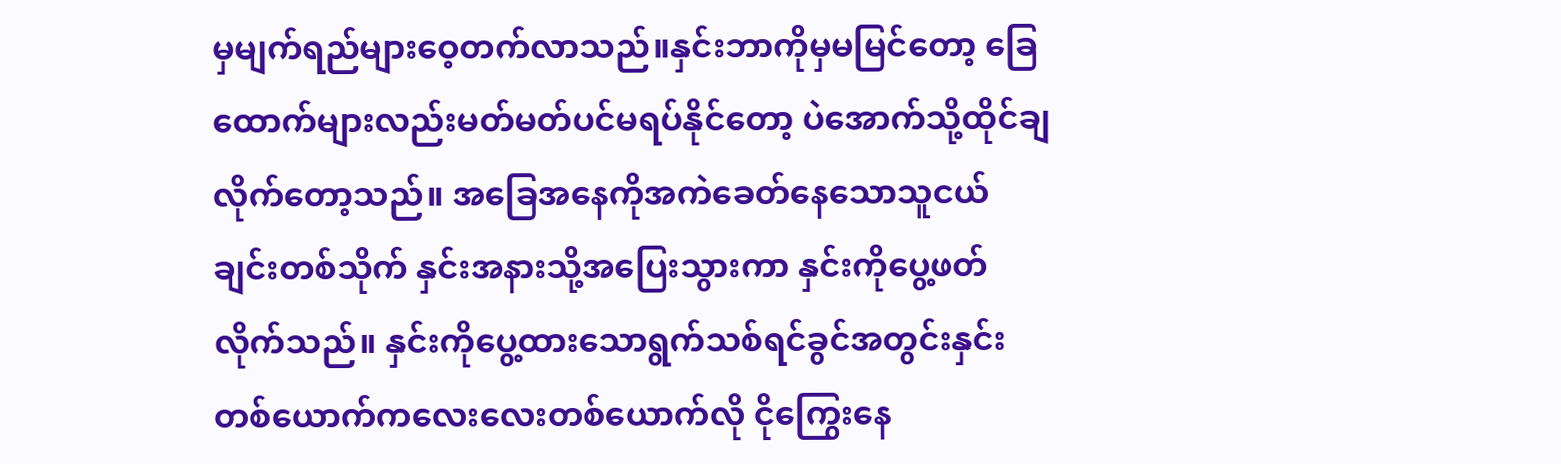မှမျက်ရည်များဝေ့တက်လာသည်။နှင်းဘာကိုမှမမြင်တော့ ခြေထောက်များလည်းမတ်မတ်ပင်မရပ်နိုင်တော့ ပဲအောက်သို့ထိုင်ချလိုက်တော့သည်။ အခြေအနေကိုအကဲခေတ်နေသောသူငယ်ချင်းတစ်သိုက် နှင်းအနားသို့အပြေးသွားကာ နှင်းကိုပွေ့ဖတ်လိုက်သည်။ နှင်းကိုပွေ့ထားသောရွက်သစ်ရင်ခွင်အတွင်းနှင်းတစ်ယောက်ကလေးလေးတစ်ယောက်လို ငိုကြွေးနေ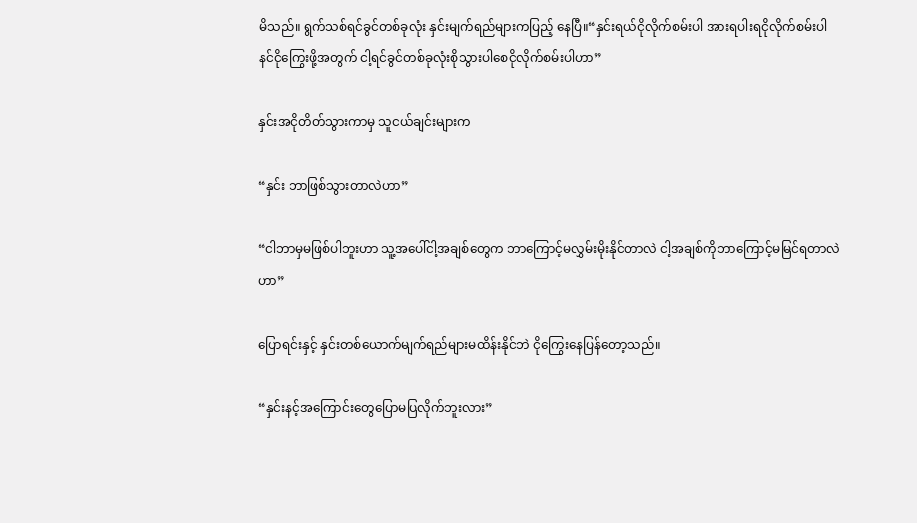မိသည်။ ရွက်သစ်ရင်ခွင်တစ်ခုလုံး နှင်းမျက်ရည်များကပြည့် နေပြီ။“နှင်းရယ်ငိုလိုက်စမ်းပါ အားရပါးရငိုလိုက်စမ်းပါ နင်ငိုကြွေးဖို့အတွက် ငါ့ရင်ခွင်တစ်ခုလုံးစိုသွားပါစေငိုလိုက်စမ်းပါဟာ”

နှင်းအငိုတိတ်သွားကာမှ သူငယ်ချင်းများက

“နှင်း ဘာဖြစ်သွားတာလဲဟာ”

“ငါဘာမှမဖြစ်ပါဘူးဟာ သူ့အပေါ်ငါ့အချစ်တွေက ဘာကြောင့်မလွှမ်းမိုးနိုင်တာလဲ ငါ့အချစ်ကိုဘာကြောင့်မမြင်ရတာလဲဟာ”

ပြောရင်းနှင့် နှင်းတစ်ယောက်မျက်ရည်များမထိန်းနိုင်ဘဲ ငိုကြွေးနေပြန်တော့သည်။

“နှင်းနင့်အကြောင်းတွေပြောမပြလိုက်ဘူးလား”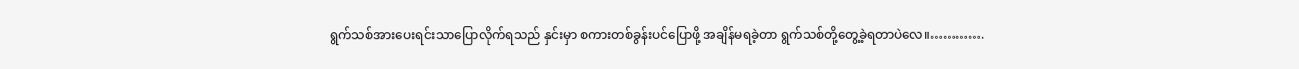ရွက်သစ်အားပေးရင်းသာပြောလိုက်ရသည် နှင်းမှာ စကားတစ်ခွန်းပင်ပြောဖို့ အချိန်မရခဲ့တာ ရွက်သစ်တို့တွေ့ခဲ့ရတာပဲလေ။………….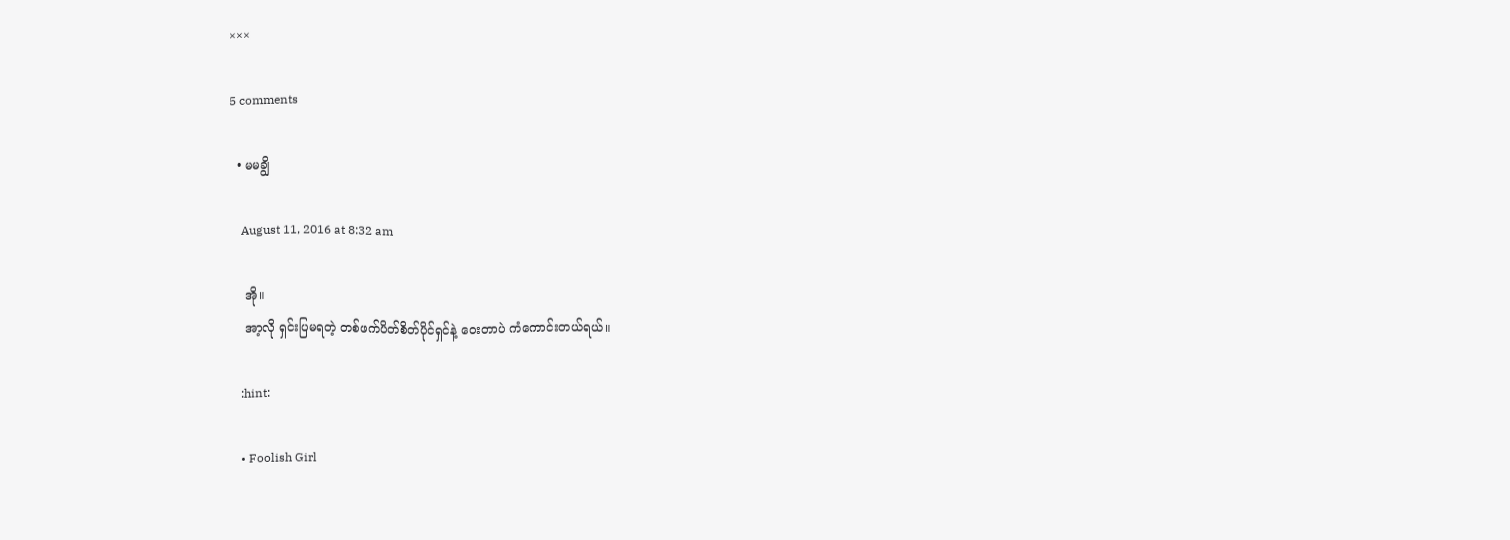×××

5 comments

  • မမချွိ

    August 11, 2016 at 8:32 am

    အို။
    အာ့လို ရှင်းပြမရတဲ့ တစ်ဖက်ပိတ်စိတ်ပိုင်ရှင်နဲ့ ဝေးတာပဲ ကံကောင်းတယ်ရယ်။

    :hint:

    • Foolish Girl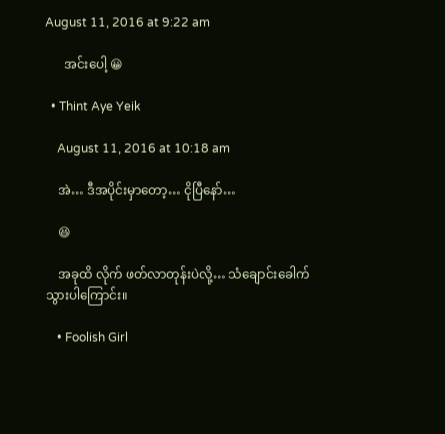August 11, 2016 at 9:22 am

      အင်းပေါ့ 😀

  • Thint Aye Yeik

    August 11, 2016 at 10:18 am

    အဲ… ဒီအပိုင်းမှာတော့… ငိုပြီနော်…

    😆

    အခုထိ လိုက် ဖတ်လာတုန်းပဲလို့… သံချောင်းခေါက်သွားပါကြောင်း။

    • Foolish Girl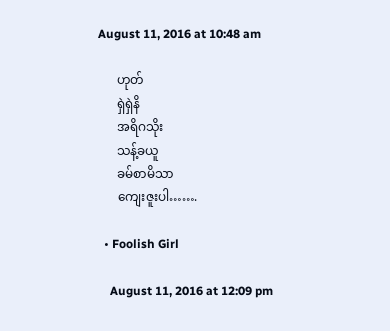August 11, 2016 at 10:48 am

      ဟုတ်
      ရှဲရှဲနိ
      အရိဂသိုး
      သန့်ခယူ
      ခမ်စာမိသာ
      ကျေးဇူးပါ…….

  • Foolish Girl

    August 11, 2016 at 12:09 pm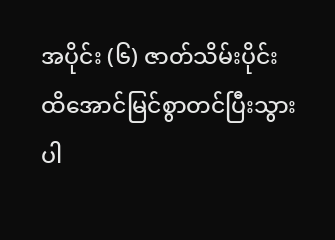အပိုင်း (၆) ဇာတ်သိမ်းပိုင်းထိအောင်မြင်စွာတင်ပြီးသွားပါ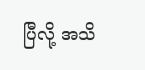ပြီလို့ အသိ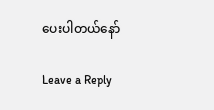ပေးပါတယ်နော်

Leave a Reply